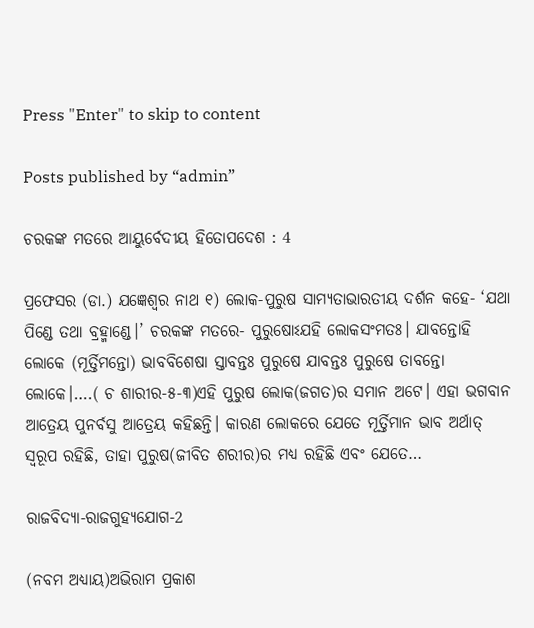Press "Enter" to skip to content

Posts published by “admin”

ଚରକଙ୍କ ମତରେ ଆୟୁର୍ବେଦୀୟ ହିତୋପଦେଶ : 4

ପ୍ରଫେସର (ଡା.) ଯଜ୍ଞେଶ୍ୱର ନାଥ ୧) ଲୋକ-ପୁରୁଷ ସାମ୍ୟତାଭାରତୀୟ ଦର୍ଶନ କହେ- ‘ଯଥା ପିଣ୍ଡେ ତଥା ବ୍ରହ୍ମାଣ୍ଡେ।’ ଚରକଙ୍କ ମତରେ- ପୁରୁଷୋଽଯହି ଲୋକସଂମତଃ। ଯାବନ୍ତୋହି ଲୋକେ (ମୂର୍ତ୍ତିମନ୍ତୋ) ଭାବବିଶେଷା ସ୍ତାବନ୍ତଃ ପୁରୁଷେ ଯାବନ୍ତଃ ପୁରୁଷେ ତାବନ୍ତୋ ଲୋକେ।….( ଚ ଶାରୀର-୫-୩)ଏହି ପୁରୁଷ ଲୋକ(ଜଗତ)ର ସମାନ ଅଟେ। ଏହା ଭଗବାନ ଆତ୍ରେୟ ପୁନର୍ବସୁ ଆତ୍ରେୟ କହିଛନ୍ତି। କାରଣ ଲୋକରେ ଯେତେ ମୂର୍ତ୍ତିମାନ ଭାବ ଅର୍ଥାତ୍ ସ୍ୱରୂପ ରହିଛି, ତାହା ପୁରୁଷ(ଜୀବିତ ଶରୀର)ର ମଧ୍ୟ ରହିଛି ଏବଂ ଯେତେ…

ରାଜବିଦ୍ୟା-ରାଜଗୁହ୍ୟଯୋଗ-2

(ନବମ ଅଧ୍ୟାୟ)ଅଭିରାମ ପ୍ରକାଶ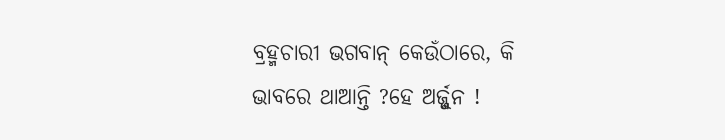ବ୍ରହ୍ମଚାରୀ ଭଗବାନ୍ କେଉଁଠାରେ, କି ଭାବରେ ଥାଆନ୍ତି ?ହେ ଅର୍ଜ୍ଜୁନ !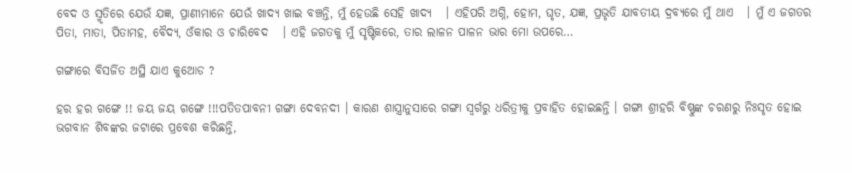ବେଦ ଓ ସ୍ମୃତିରେ ଯେଉଁ ଯଜ୍ଞ, ପ୍ରାଣୀମାନେ ଯେଉଁ ଖାଦ୍ୟ ଖାଇ ବଞ୍ଚନ୍ତି, ମୁଁ ହେଉଛି ସେହି ଖାଦ୍ୟ   । ଏହିପରି ଅଗ୍ନି, ହୋମ, ଘୃତ, ଯଜ୍ଞ, ପ୍ରଭୃତି ଯାବତୀୟ ଦ୍ରବ୍ୟରେ ମୁଁ ଥାଏ   । ମୁଁ ଏ ଜଗତର ପିତା, ମାତା, ପିତାମହ, ବୈଦ୍ୟ, ଓଁକାର ଓ ଚାରିବେଦ   । ଏହି ଜଗତକୁ ମୁଁ ସୃଷ୍ଟିକରେ, ତାର ଲାଳନ ପାଳନ ଭାର ମୋ ଉପରେ…

ଗଙ୍ଗାରେ ବିସର୍ଜିତ ଅସ୍ଥି ଯାଏ କୁଆେଡ ?

ହର ହର ଗଙ୍ଗେ !! ଜୟ ଜୟ ଗଙ୍ଗେ !!!ପତିତପାବନୀ ଗଙ୍ଗା ଦେବନଦୀ । କାରଣ ଶାସ୍ତ୍ରାନୁସାରେ ଗଙ୍ଗା ସ୍ୱର୍ଗରୁ ଧରିତ୍ରୀକୁ ପ୍ରବାହିତ ହୋଇଛନ୍ତି । ଗଙ୍ଗା ଶ୍ରୀହରି ବିଷ୍ଣୁଙ୍କ ଚରଣରୁ ନିଃସୃତ ହୋଇ ଭଗବାନ ଶିବଙ୍କର ଜଟାରେ ପ୍ରବେଶ କରିଛନ୍ତି,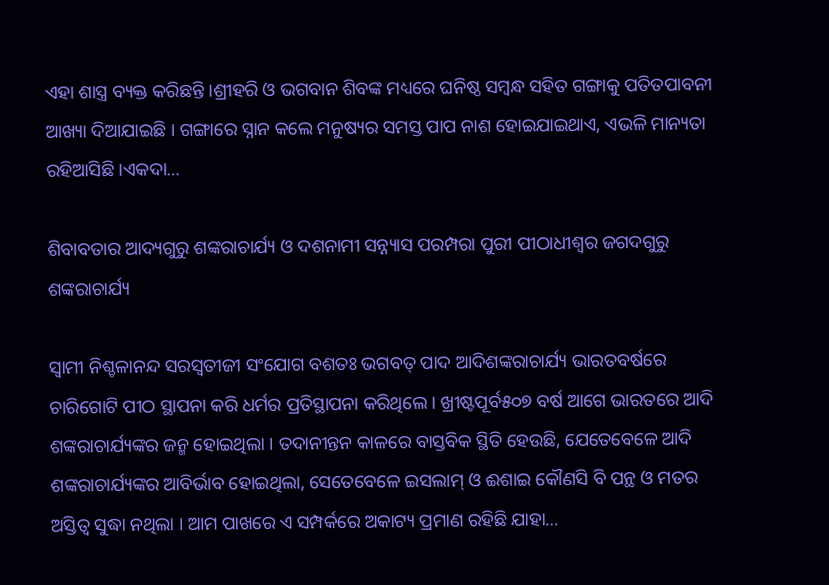ଏହା ଶାସ୍ତ୍ର ବ୍ୟକ୍ତ କରିଛନ୍ତି ।ଶ୍ରୀହରି ଓ ଭଗବାନ ଶିବଙ୍କ ମଧ୍ୟରେ ଘନିଷ୍ଠ ସମ୍ବନ୍ଧ ସହିତ ଗଙ୍ଗାକୁ ପତିତପାବନୀ ଆଖ୍ୟା ଦିଆଯାଇଛି । ଗଙ୍ଗାରେ ସ୍ନାନ କଲେ ମନୁଷ୍ୟର ସମସ୍ତ ପାପ ନାଶ ହୋଇଯାଇଥାଏ, ଏଭଳି ମାନ୍ୟତା ରହିଆସିଛି ।ଏକଦା…

ଶିବାବତାର ଆଦ୍ୟଗୁରୁ ଶଙ୍କରାଚାର୍ଯ୍ୟ ଓ ଦଶନାମୀ ସନ୍ନ୍ୟାସ ପରମ୍ପରା ପୁରୀ ପୀଠାଧୀଶ୍ୱର ଜଗଦଗୁରୁ ଶଙ୍କରାଚାର୍ଯ୍ୟ

ସ୍ୱାମୀ ନିଶ୍ଚଳାନନ୍ଦ ସରସ୍ୱତୀଜୀ ସଂଯୋଗ ବଶତଃ ଭଗବତ୍ ପାଦ ଆଦିଶଙ୍କରାଚାର୍ଯ୍ୟ ଭାରତବର୍ଷରେ ଚାରିଗୋଟି ପୀଠ ସ୍ଥାପନା କରି ଧର୍ମର ପ୍ରତିସ୍ଥାପନା କରିଥିଲେ । ଖ୍ରୀଷ୍ଟପୂର୍ବ୫୦୭ ବର୍ଷ ଆଗେ ଭାରତରେ ଆଦି ଶଙ୍କରାଚାର୍ଯ୍ୟଙ୍କର ଜନ୍ମ ହୋଇଥିଲା । ତଦାନୀନ୍ତନ କାଳରେ ବାସ୍ତବିକ ସ୍ଥିତି ହେଉଛି, ଯେତେବେଳେ ଆଦି ଶଙ୍କରାଚାର୍ଯ୍ୟଙ୍କର ଆବିର୍ଭାବ ହୋଇଥିଲା, ସେତେବେଳେ ଇସଲାମ୍ ଓ ଈଶାଇ କୌଣସି ବି ପନ୍ଥ ଓ ମତର ଅସ୍ତିତ୍ୱ ସୁଦ୍ଧା ନଥିଲା । ଆମ ପାଖରେ ଏ ସମ୍ପର୍କରେ ଅକାଟ୍ୟ ପ୍ରମାଣ ରହିଛି ଯାହା…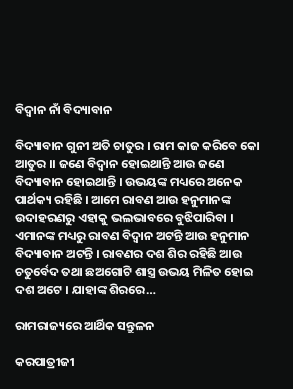ବିଦ୍ୱାନ ନାଁ ବିଦ୍ୟାବାନ

ବିଦ୍ୟାବାନ ଗୁନୀ ଅତି ଚାତୁର । ରାମ କାଜ କରିବେ କୋ ଆତୁର ।। ଜଣେ ବିଦ୍ୱାନ ହୋଇଥାନ୍ତି ଆଉ ଜଣେ ବିଦ୍ୟାବାନ ହୋଇଥାନ୍ତି । ଉଭୟଙ୍କ ମଧ୍ୟରେ ଅନେକ ପାର୍ଥକ୍ୟ ରହିଛି । ଆମେ ରାବଣ ଆଉ ହନୁମାନଙ୍କ ଉଦାହରଣରୁ ଏହାକୁ ଭଲଭାବରେ ବୁଝିପାରିବା । ଏମାନଙ୍କ ମଧ୍ୟରୁ ରାବଣ ବିଦ୍ୱାନ ଅଟନ୍ତି ଆଉ ହନୁମାନ ବିଦ୍ୟାବାନ ଅଟନ୍ତି । ରାବଣର ଦଶ ଶିର ରହିଛି ଆଉ ଚତୁର୍ବେଦ ତଥା ଛଅଗୋଟି ଶାସ୍ତ୍ର ଉଭୟ ମିଳିତ ହୋଇ ଦଶ ଅଟେ । ଯାହାଙ୍କ ଶିରରେ…

ରାମରାଜ୍ୟରେ ଆର୍ଥିକ ସନ୍ତୁଳନ

କରପାତ୍ରୀଜୀ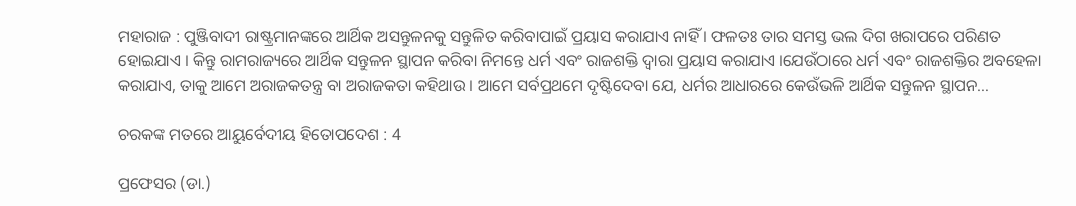ମହାରାଜ : ପୁଞ୍ଜିବାଦୀ ରାଷ୍ଟ୍ରମାନଙ୍କରେ ଆର୍ଥିକ ଅସନ୍ତୁଳନକୁ ସନ୍ତୁଳିତ କରିବାପାଇଁ ପ୍ରୟାସ କରାଯାଏ ନାହିଁ । ଫଳତଃ ତାର ସମସ୍ତ ଭଲ ଦିଗ ଖରାପରେ ପରିଣତ ହୋଇଯାଏ । କିନ୍ତୁ ରାମରାଜ୍ୟରେ ଆର୍ଥିକ ସନ୍ତୁଳନ ସ୍ଥାପନ କରିବା ନିମନ୍ତେ ଧର୍ମ ଏବଂ ରାଜଶକ୍ତି ଦ୍ୱାରା ପ୍ରୟାସ କରାଯାଏ ।ଯେଉଁଠାରେ ଧର୍ମ ଏବଂ ରାଜଶକ୍ତିର ଅବହେଳା କରାଯାଏ, ତାକୁ ଆମେ ଅରାଜକତନ୍ତ୍ର ବା ଅରାଜକତା କହିଥାଉ । ଆମେ ସର୍ବପ୍ରଥମେ ଦୃଷ୍ଟିଦେବା ଯେ, ଧର୍ମର ଆଧାରରେ କେଉଁଭଳି ଆର୍ଥିକ ସନ୍ତୁଳନ ସ୍ଥାପନ…

ଚରକଙ୍କ ମତରେ ଆୟୁର୍ବେଦୀୟ ହିତୋପଦେଶ : 4

ପ୍ରଫେସର (ଡା.)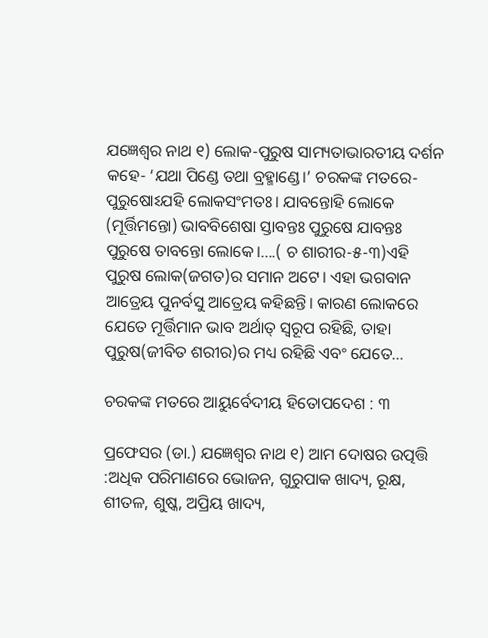ଯଜ୍ଞେଶ୍ୱର ନାଥ ୧) ଲୋକ-ପୁରୁଷ ସାମ୍ୟତାଭାରତୀୟ ଦର୍ଶନ କହେ- ‘ଯଥା ପିଣ୍ଡେ ତଥା ବ୍ରହ୍ମାଣ୍ଡେ।’ ଚରକଙ୍କ ମତରେ- ପୁରୁଷୋଽଯହି ଲୋକସଂମତଃ। ଯାବନ୍ତୋହି ଲୋକେ (ମୂର୍ତ୍ତିମନ୍ତୋ) ଭାବବିଶେଷା ସ୍ତାବନ୍ତଃ ପୁରୁଷେ ଯାବନ୍ତଃ ପୁରୁଷେ ତାବନ୍ତୋ ଲୋକେ।….( ଚ ଶାରୀର-୫-୩)ଏହି ପୁରୁଷ ଲୋକ(ଜଗତ)ର ସମାନ ଅଟେ। ଏହା ଭଗବାନ ଆତ୍ରେୟ ପୁନର୍ବସୁ ଆତ୍ରେୟ କହିଛନ୍ତି। କାରଣ ଲୋକରେ ଯେତେ ମୂର୍ତ୍ତିମାନ ଭାବ ଅର୍ଥାତ୍ ସ୍ୱରୂପ ରହିଛି, ତାହା ପୁରୁଷ(ଜୀବିତ ଶରୀର)ର ମଧ୍ୟ ରହିଛି ଏବଂ ଯେତେ…

ଚରକଙ୍କ ମତରେ ଆୟୁର୍ବେଦୀୟ ହିତୋପଦେଶ : ୩

ପ୍ରଫେସର (ଡା.) ଯଜ୍ଞେଶ୍ୱର ନାଥ ୧) ଆମ ଦୋଷର ଉତ୍ପତ୍ତି :ଅଧିକ ପରିମାଣରେ ଭୋଜନ, ଗୁରୁପାକ ଖାଦ୍ୟ, ରୂକ୍ଷ, ଶୀତଳ, ଶୁଷ୍କ, ଅପ୍ରିୟ ଖାଦ୍ୟ,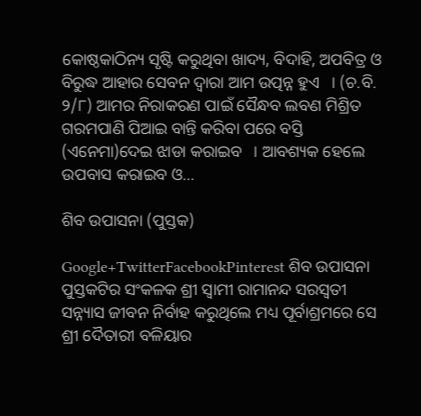କୋଷ୍ଠକାଠିନ୍ୟ ସୃଷ୍ଟି କରୁଥିବା ଖାଦ୍ୟ, ବିଦାହି, ଅପବିତ୍ର ଓ ବିରୁଦ୍ଧ ଆହାର ସେବନ ଦ୍ୱାରା ଆମ ଉତ୍ପନ୍ନ ହୁଏ   । (ଚ.ବି. ୨/୮) ଆମର ନିରାକରଣ ପାଇଁ ସୈନ୍ଧବ ଲବଣ ମିଶ୍ରିତ ଗରମପାଣି ପିଆଇ ବାନ୍ତି କରିବା ପରେ ବସ୍ତି (ଏନେମା)ଦେଇ ଝାଡା କରାଇବ   । ଆବଶ୍ୟକ ହେଲେ ଉପବାସ କରାଇବ ଓ…

ଶିବ ଉପାସନା (ପୁସ୍ତକ)

Google+TwitterFacebookPinterest ଶିବ ଉପାସନା ପୁସ୍ତକଟିର ସଂକଳକ ଶ୍ରୀ ସ୍ୱାମୀ ରାମାନନ୍ଦ ସରସ୍ୱତୀ ସନ୍ନ୍ୟାସ ଜୀବନ ନିର୍ବାହ କରୁଥିଲେ ମଧ୍ୟ ପୂର୍ବାଶ୍ରମରେ ସେ ଶ୍ରୀ ଦୈତାରୀ ବଳିୟାର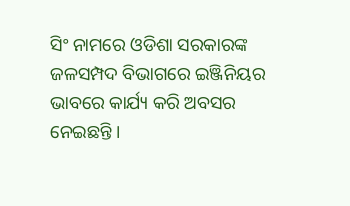ସିଂ ନାମରେ ଓଡିଶା ସରକାରଙ୍କ ଜଳସମ୍ପଦ ବିଭାଗରେ ଇଞ୍ଜିନିୟର ଭାବରେ କାର୍ଯ୍ୟ କରି ଅବସର ନେଇଛନ୍ତି ।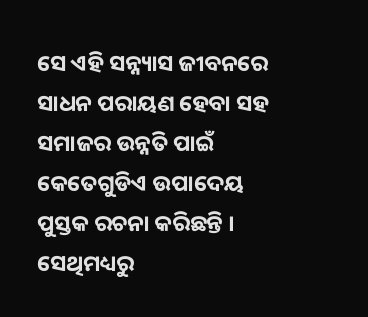ସେ ଏହି ସନ୍ନ୍ୟାସ ଜୀବନରେ ସାଧନ ପରାୟଣ ହେବା ସହ ସମାଜର ଉନ୍ନତି ପାଇଁ କେତେଗୁଡିଏ ଉପାଦେୟ ପୁସ୍ତକ ରଚନା କରିଛନ୍ତି । ସେଥିମଧ୍ୟରୁ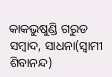କାକଭୁଷୁଣ୍ଡି ଗରୁଡ ସମ୍ବାଦ, ସାଧନା(ସ୍ୱାମୀ ଶିବାନନ୍ଦ)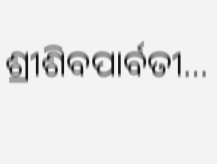ଶ୍ରୀଶିବପାର୍ବତୀ…